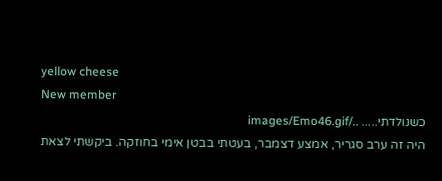yellow cheese
New member
כשנולדתי..... ../images/Emo46.gif
היה זה ערב סגריר, אמצע דצמבר, בעטתי בבטן אימי בחוזקה. ביקשתי לצאת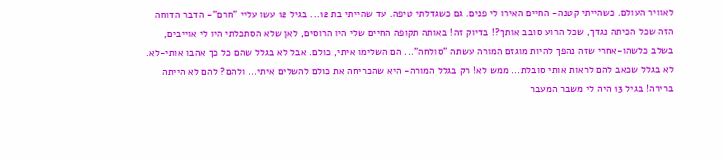לאוויר העולם. כשהייתי קטנה- החיים האירו לי פנים. גם כשגדלתי טיפה. עד שהייתי בת 12... בגיל 12 עשו עליי "חרם"- הדבר הדוחה הזה שכל הכיתה נגדך, שכל הרוע סובב אותך?! בדיוק זה! באותה תקופה החיים שלי היו הרוסים, לאן שלא הסתכלתי היו לי אוייבים, בשלב כלשהו-אחרי שזה נהפך להיות מוגזם המורה עשתה "סולחה"... הם השלימו איתי, כולם. אבל לא בגלל שהם כל כך אהבו אותי-לא. לא בגלל שכאב להם לראות אותי סובלת... ממש לא! רק בגלל המורה- היא שהכריחה את כולם להשלים איתי... ולהם? להם לא הייתה ברירה! בגיל 13 היה לי משבר המעבר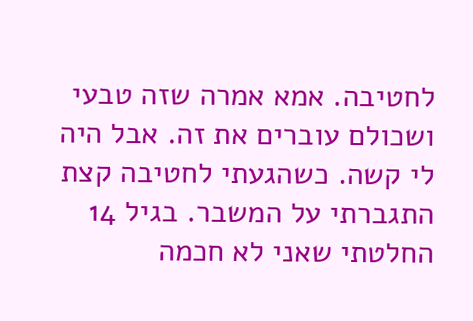לחטיבה. אמא אמרה שזה טבעי ושכולם עוברים את זה. אבל היה לי קשה. כשהגעתי לחטיבה קצת התגברתי על המשבר. בגיל 14 החלטתי שאני לא חכמה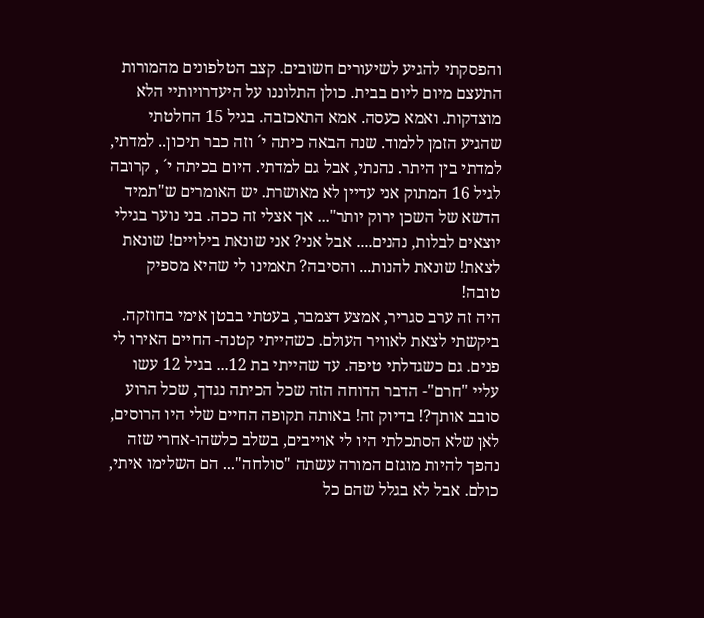והפסקתי להגיע לשיעורים חשובים. קצב הטלפונים מהמורות התעצם מיום ליום בבית. כולן התלוננו על היעדרויותיי הלא מוצדקות. ואמא כעסה. אמא התאכזבה. בגיל 15 החלטתי שהגיע הזמן ללמוד. שנה הבאה כיתה י´ וזה כבר תיכון.. למדתי, למדתי בין היתר. נהנתי, אבל גם למדתי. היום בכיתה י´ , קרובה לגיל 16 המתוק אני עדיין לא מאושרת. יש האומרים ש"תמיד הדשא של השכן ירוק יותר"... אך אצלי זה ככה. בני נוער בגילי יוצאים לבלות, נהנים.... אבל אני? אני שונאת בילויים! שונאת לצאת! שונאת להנות... והסיבה? תאמינו לי שהיא מספיק טובה!
היה זה ערב סגריר, אמצע דצמבר, בעטתי בבטן אימי בחוזקה. ביקשתי לצאת לאוויר העולם. כשהייתי קטנה- החיים האירו לי פנים. גם כשגדלתי טיפה. עד שהייתי בת 12... בגיל 12 עשו עליי "חרם"- הדבר הדוחה הזה שכל הכיתה נגדך, שכל הרוע סובב אותך?! בדיוק זה! באותה תקופה החיים שלי היו הרוסים, לאן שלא הסתכלתי היו לי אוייבים, בשלב כלשהו-אחרי שזה נהפך להיות מוגזם המורה עשתה "סולחה"... הם השלימו איתי, כולם. אבל לא בגלל שהם כל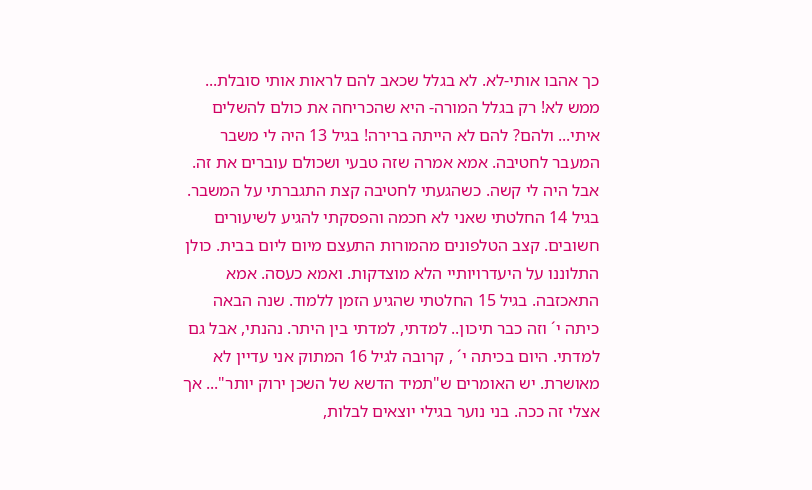כך אהבו אותי-לא. לא בגלל שכאב להם לראות אותי סובלת... ממש לא! רק בגלל המורה- היא שהכריחה את כולם להשלים איתי... ולהם? להם לא הייתה ברירה! בגיל 13 היה לי משבר המעבר לחטיבה. אמא אמרה שזה טבעי ושכולם עוברים את זה. אבל היה לי קשה. כשהגעתי לחטיבה קצת התגברתי על המשבר. בגיל 14 החלטתי שאני לא חכמה והפסקתי להגיע לשיעורים חשובים. קצב הטלפונים מהמורות התעצם מיום ליום בבית. כולן התלוננו על היעדרויותיי הלא מוצדקות. ואמא כעסה. אמא התאכזבה. בגיל 15 החלטתי שהגיע הזמן ללמוד. שנה הבאה כיתה י´ וזה כבר תיכון.. למדתי, למדתי בין היתר. נהנתי, אבל גם למדתי. היום בכיתה י´ , קרובה לגיל 16 המתוק אני עדיין לא מאושרת. יש האומרים ש"תמיד הדשא של השכן ירוק יותר"... אך אצלי זה ככה. בני נוער בגילי יוצאים לבלות,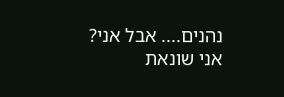נהנים.... אבל אני? אני שונאת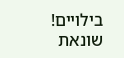בילויים! שונאת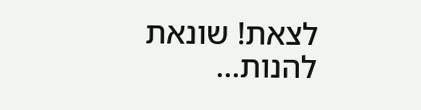לצאת! שונאת להנות...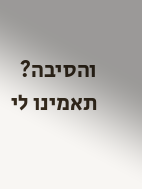והסיבה? תאמינו לי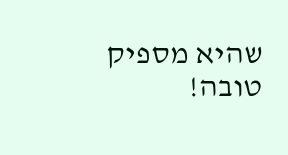שהיא מספיק טובה!